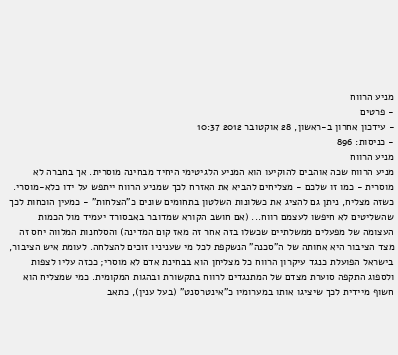מניע הרווח
- פרטים
- עידכון אחרון ב-ראשון, 28 אוקטובר 2012 10:37
- כניסות: 896
מניע הרווח
מניע הרווח שכה אוהבים להוקיעו הוא המניע הלגיטימי היחיד מבחינה מוסרית. אך בחברה לא מוסרית - כמו זו שלכם - מצליחים להביא את האזרח לכך שמניע הרווח ייתפש על ידו כלא-מוסרי.
כשזה מצליח, ניתן גם להציג את כשלונות השלטון בתחומים שונים כ"הצלחות" - כמעין הוכחות לכך שהשליטים לא חיפשו לעצמם רווח... (אם חושב הקורא שמדובר באבסורד יעמיד מול הכמות העצומה של מפעלים ממשלתיים שכשלו בזה אחר זה מאז קום המדינה) והסלחנות המלווה יחס זה מצד הציבור היא אחותה של ה"סכנה" הנשקפת לכל מי שעניניו זוכים להצלחה. לעומת איש הציבור, בישראל הפועלת כנגד עיקרון הרווח כל מצליחן הוא בבחינת אדם לא מוסרי; ככזה עליו לצפות ולספוג התקפה סוערת מצדם של המתנגדים לרווח בתקשורת ובהגות המקומית. כמי שמצליח הוא חשוף מיידית לכך שיציגו אותו במערומיו כ"אינטרסנט" (בעל ענין), כתאב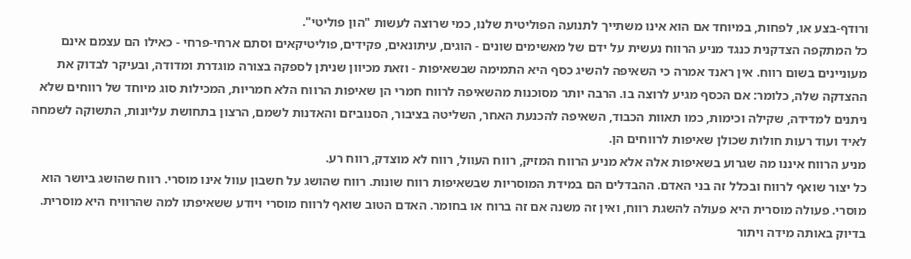ורודף-בצע או, לפחות, במיוחד אם הוא אינו משתייך לתנועה הפוליטית שלנו, כמי שרוצה לעשות "הון פוליטי".
כל המתקפה הצדקנית כנגד מניע הרווח נעשית על ידם של מאשימים שונים - הוגים, עיתונאים, פקידים, פוליטיקאים וסתם ארחי-פרחי - כאילו הם עצמם אינם מעוניינים בשום רווח. אין ראנד אמרה כי השאיפה להשיג כסף היא התמימה שבשאיפות - וזאת מכיוון שניתן לספקה בצורה מוגדרת ומדודה, ובעיקר לבדוק את ההצדקה שלה, כלומר: אם הכסף מגיע לרוצה בו. הרבה יותר מסוכנות מהשאיפה לרווח חמרי הן שאיפות הרווח הלא חמריות, המכילות סוג מיוחד של רווחים שלא ניתנים למדידה, שקילה וכימות, כמו תאוות הכבוד, השאיפה להכנעת האחר, השליטה בציבור, הסנוביזם והאדנות לשמם, הרצון בתחושת עליונות, התשוקה לשמחה לאיד ועוד רעות חולות שכולן שאיפות לרווחים הן.
מניע הרווח איננו מה שגרוע בשאיפות אלה אלא מניע הרווח המזיק, רווח העוול, רווח לא מוצדק, רווח רע.
כל יצור שואף לרווח ובכלל זה בני האדם. ההבדלים הם במידת המוסריות שבשאיפות רווח שונות. רווח שהושג על חשבון עוול אינו מוסרי. רווח שהושג ביושר הוא מוסרי. פעולה מוסרית היא פעולה להשגת רווח, ואין זה משנה אם זה ברוח או בחומר. האדם הטוב שואף לרווח מוסרי ויודע ששאיפתו למה שהרוויח היא מוסרית. בדיוק באותה מידה ויתור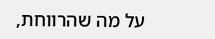על מה שהרווחת,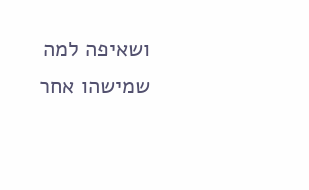ושאיפה למה שמישהו אחר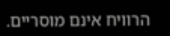הרוויח אינם מוסריים.